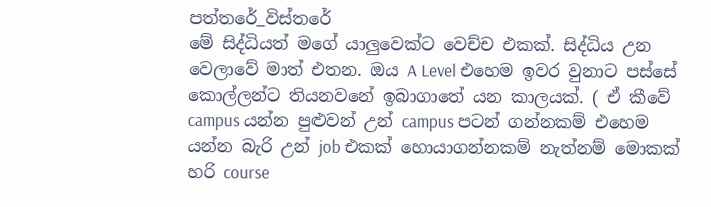පත්තරේ_විස්තරේ
මේ සිද්ධියත් මගේ යාලුවෙක්ට වෙච්ච එකක්. සිද්ධිය උන වෙලාවේ මාත් එතන. ඔය A Level එහෙම ඉවර වුනාට පස්සේ කොල්ලන්ට තියනවනේ ඉබාගාතේ යන කාලයක්. ( ඒ කීවේ campus යන්න පුළුවන් උන් campus පටන් ගන්නකම් එහෙම යන්න බැරි උන් job එකක් හොයාගන්නකම් නැත්නම් මොකක් හරි course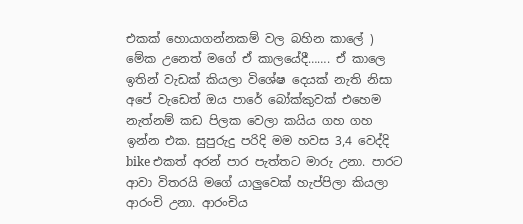එකක් හොයාගන්නකම් වල බහින කාලේ ) මේක උනෙත් මගේ ඒ කාලයේදී……. ඒ කාලෙ ඉතින් වැඩක් කියලා විශේෂ දෙයක් නැති නිසා අපේ වැඩෙත් ඔය පාරේ බෝක්කුවක් එහෙම නැත්නම් කඩ පිලක වෙලා කයිය ගහ ගහ ඉන්න එක. සුපුරුදු පරිදි මම හවස 3,4 වෙද්දි bike එකත් අරන් පාර පැත්තට මාරු උනා. පාරට ආවා විතරයි මගේ යාලුවෙක් හැප්පිලා කියලා ආරංචි උනා. ආරංචිය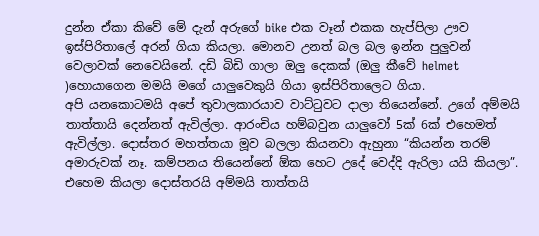දුන්න ඒකා කිවේ මේ දැන් අරුගේ bike එක වෑන් එකක හැප්පිලා ඌව ඉස්පිරිතාලේ අරන් ගියා කියලා. මොනව උනත් බල බල ඉන්න පුලුවන් වෙලාවක් නෙවෙයිනේ. දඩි බිඩි ගාලා ඔලු දෙකක් (ඔලු කීවේ helmet )හොයාගෙන මමයි මගේ යාලුවෙකුයි ගියා ඉස්පිරිතාලෙට ගියා.
අපි යනකොටමයි අපේ තුවාලකාරයාව වාට්ටුවට දාලා තියෙන්නේ. උගේ අම්මයි තාත්තායි දෙන්නත් ඇවිල්ලා. ආරංචිය හම්බවුන යාලුවෝ 5ක් 6ක් එහෙමත් ඇවිල්ලා. දොස්තර මහත්තයා මූව බලලා කියනවා ඇහුනා “කියන්න තරම් අමාරුවක් නෑ. කම්පනය තියෙන්නේ ඕක හෙට උදේ වෙද්දි ඇරිලා යයි කියලා”. එහෙම කියලා දොස්තරයි අම්මයි තාත්තයි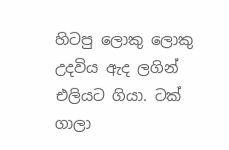හිටපු ලොකු ලොකු උදවිය ඇද ලගින් එලියට ගියා. ටක් ගාලා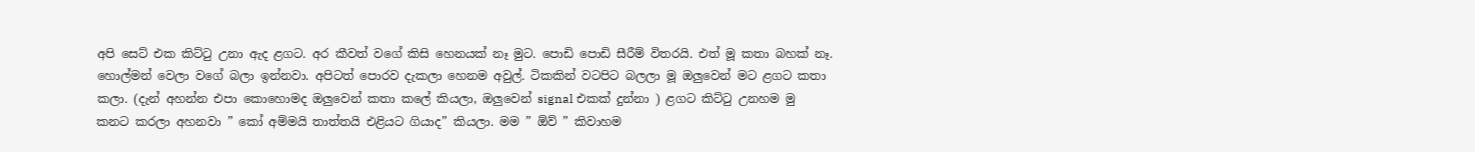අපි සෙට් එක කිට්ටු උනා ඇද ළගට. අර කීවත් වගේ කිසි හෙනයක් නෑ මුට. පොඩි පොඩි සීරීම් විතරයි. එත් මූ කතා බහක් නෑ. හොල්මන් වෙලා වගේ බලා ඉන්නවා. අපිටත් පොරව දැකලා හෙනම අවුල්. ටිකකින් වටපිට බලලා මූ ඔලුවෙන් මට ළගට කතා කලා. (දැන් අහන්න එපා කොහොමද ඔලුවෙන් කතා කලේ කියලා, ඔලුවෙන් signal එකක් දුන්නා ) ළගට කිට්ටු උනහම මු කනට කරලා අහනවා ” කෝ අම්මයි තාත්තයි එළියට ගියාද” කියලා. මම ” ඕව් ” කිවාහම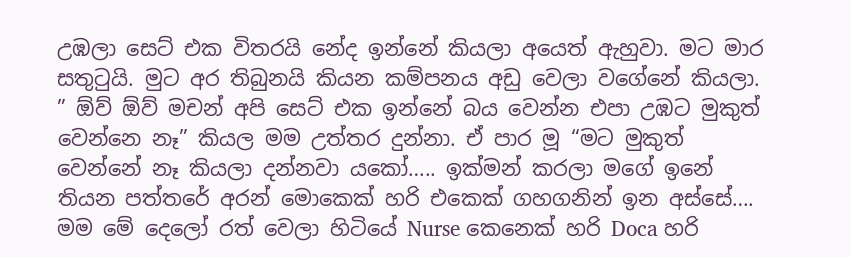උඹලා සෙට් එක විතරයි නේද ඉන්නේ කියලා අයෙත් ඇහුවා. මට මාර සතුටුයි. මුට අර තිබුනයි කියන කම්පනය අඩු වෙලා වගේනේ කියලා. ” ඕව් ඕව් මචන් අපි සෙට් එක ඉන්නේ බය වෙන්න එපා උඹට මුකුත් වෙන්නෙ නෑ” කියල මම උත්තර දුන්නා. ඒ පාර මූ “මට මුකුත් වෙන්නේ නෑ කියලා දන්නවා යකෝ….. ඉක්මන් කරලා මගේ ඉනේ තියන පත්තරේ අරන් මොකෙක් හරි එකෙක් ගහගනින් ඉන අස්සේ…. මම මේ දෙලෝ රත් වෙලා හිටියේ Nurse කෙනෙක් හරි Doca හරි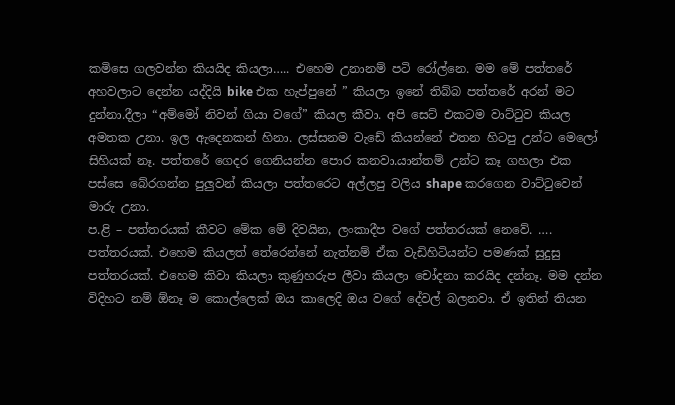කමිසෙ ගලවන්න කියයිද කියලා….. එහෙම උනානම් පටි රෝල්නෙ. මම මේ පත්තරේ අහවලාට දෙන්න යද්දියි bike එක හැප්පුනේ ” කියලා ඉනේ තිබ්බ පත්තරේ අරන් මට දුන්නා.දීලා “අම්මෝ නිවන් ගියා වගේ” කියල කීවා. අපි සෙට් එකටම වාට්ටුව කියල අමතක උනා. ඉල ඇදෙනකන් හිනා. ලස්සනම වැඩේ කියන්නේ එතන හිටපු උන්ට මෙලෝ සිහියක් නෑ. පත්තරේ ගෙදර ගෙනියන්න පොර කනවා.යාන්තම් උන්ට කෑ ගහලා එක පස්සෙ බේරගන්න පුලුවන් කියලා පත්තරෙට අල්ලපු වලිය shape කරගෙන වාට්ටුවෙන් මාරු උනා.
ප.ළි – පත්තරයක් කීවට මේක මේ දිවයින, ලංකාදීප වගේ පත්තරයක් නෙවේ. …. පත්තරයක්. එහෙම කියලත් තේරෙන්නේ නැත්නම් ඒක වැඩිහිටියන්ට පමණක් සුදුසු පත්තරයක්. එහෙම කිවා කියලා කුණුහරුප ලීවා කියලා චෝදනා කරයිද දන්නෑ. මම දන්න විදිහට නම් ඕනෑ ම කොල්ලෙක් ඔය කාලෙදි ඔය වගේ දේවල් බලනවා. ඒ ඉතින් තියන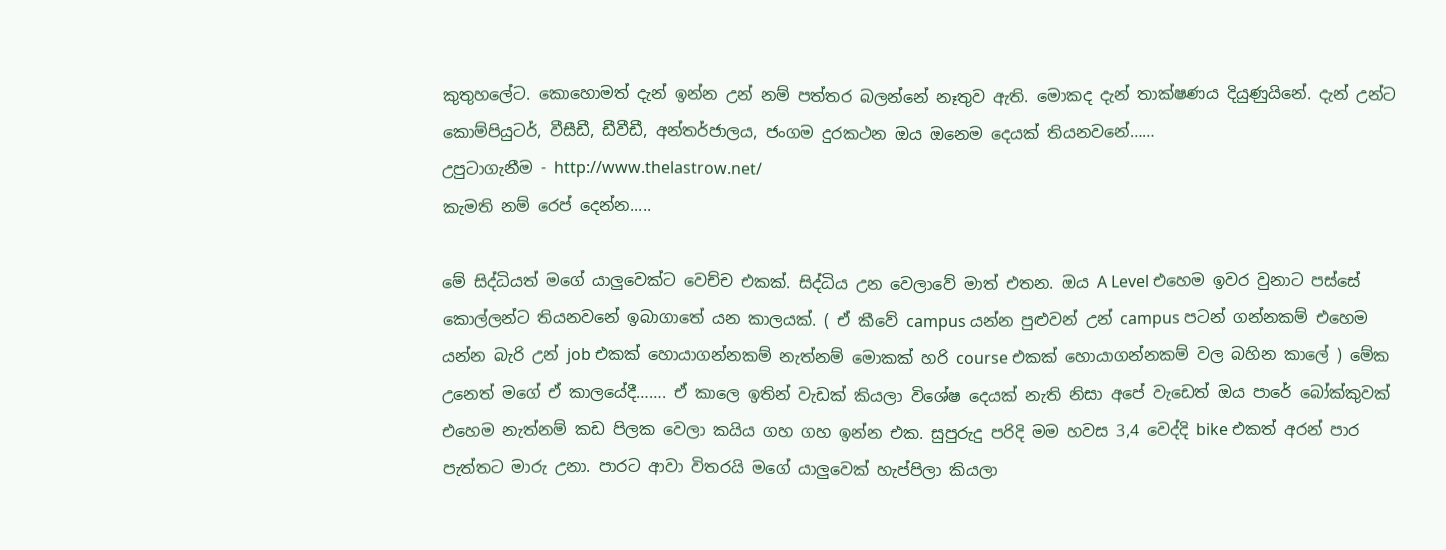කුතුහලේට. කොහොමත් දැන් ඉන්න උන් නම් පත්තර බලන්නේ නෑතුව ඇති. මොකද දැන් තාක්ෂණය දියුණුයිනේ. දැන් උන්ට කොම්පියුටර්, වීසීඩී, ඩීවීඩී, අන්තර්ජාලය, ජංගම දුරකථන ඔය ඔනෙම දෙයක් තියනවනේ……
උපුටාගැනීම - http://www.thelastrow.net/
කැමති නම් රෙප් දෙන්න.....

මේ සිද්ධියත් මගේ යාලුවෙක්ට වෙච්ච එකක්. සිද්ධිය උන වෙලාවේ මාත් එතන. ඔය A Level එහෙම ඉවර වුනාට පස්සේ කොල්ලන්ට තියනවනේ ඉබාගාතේ යන කාලයක්. ( ඒ කීවේ campus යන්න පුළුවන් උන් campus පටන් ගන්නකම් එහෙම යන්න බැරි උන් job එකක් හොයාගන්නකම් නැත්නම් මොකක් හරි course එකක් හොයාගන්නකම් වල බහින කාලේ ) මේක උනෙත් මගේ ඒ කාලයේදී……. ඒ කාලෙ ඉතින් වැඩක් කියලා විශේෂ දෙයක් නැති නිසා අපේ වැඩෙත් ඔය පාරේ බෝක්කුවක් එහෙම නැත්නම් කඩ පිලක වෙලා කයිය ගහ ගහ ඉන්න එක. සුපුරුදු පරිදි මම හවස 3,4 වෙද්දි bike එකත් අරන් පාර පැත්තට මාරු උනා. පාරට ආවා විතරයි මගේ යාලුවෙක් හැප්පිලා කියලා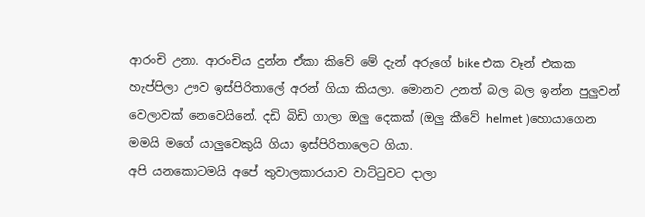ආරංචි උනා. ආරංචිය දුන්න ඒකා කිවේ මේ දැන් අරුගේ bike එක වෑන් එකක හැප්පිලා ඌව ඉස්පිරිතාලේ අරන් ගියා කියලා. මොනව උනත් බල බල ඉන්න පුලුවන් වෙලාවක් නෙවෙයිනේ. දඩි බිඩි ගාලා ඔලු දෙකක් (ඔලු කීවේ helmet )හොයාගෙන මමයි මගේ යාලුවෙකුයි ගියා ඉස්පිරිතාලෙට ගියා.
අපි යනකොටමයි අපේ තුවාලකාරයාව වාට්ටුවට දාලා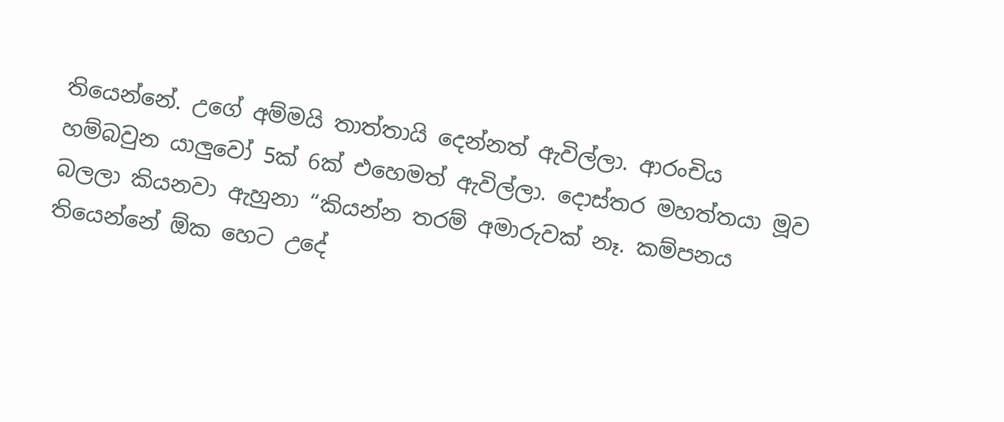තියෙන්නේ. උගේ අම්මයි තාත්තායි දෙන්නත් ඇවිල්ලා. ආරංචිය හම්බවුන යාලුවෝ 5ක් 6ක් එහෙමත් ඇවිල්ලා. දොස්තර මහත්තයා මූව බලලා කියනවා ඇහුනා “කියන්න තරම් අමාරුවක් නෑ. කම්පනය තියෙන්නේ ඕක හෙට උදේ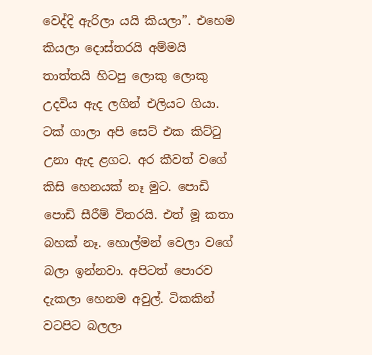වෙද්දි ඇරිලා යයි කියලා”. එහෙම කියලා දොස්තරයි අම්මයි තාත්තයි හිටපු ලොකු ලොකු උදවිය ඇද ලගින් එලියට ගියා. ටක් ගාලා අපි සෙට් එක කිට්ටු උනා ඇද ළගට. අර කීවත් වගේ කිසි හෙනයක් නෑ මුට. පොඩි පොඩි සීරීම් විතරයි. එත් මූ කතා බහක් නෑ. හොල්මන් වෙලා වගේ බලා ඉන්නවා. අපිටත් පොරව දැකලා හෙනම අවුල්. ටිකකින් වටපිට බලලා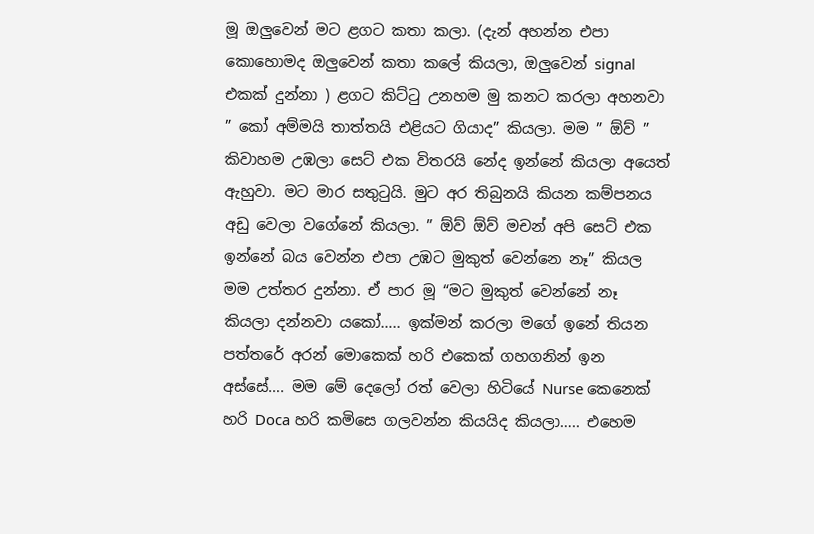මූ ඔලුවෙන් මට ළගට කතා කලා. (දැන් අහන්න එපා කොහොමද ඔලුවෙන් කතා කලේ කියලා, ඔලුවෙන් signal එකක් දුන්නා ) ළගට කිට්ටු උනහම මු කනට කරලා අහනවා ” කෝ අම්මයි තාත්තයි එළියට ගියාද” කියලා. මම ” ඕව් ” කිවාහම උඹලා සෙට් එක විතරයි නේද ඉන්නේ කියලා අයෙත් ඇහුවා. මට මාර සතුටුයි. මුට අර තිබුනයි කියන කම්පනය අඩු වෙලා වගේනේ කියලා. ” ඕව් ඕව් මචන් අපි සෙට් එක ඉන්නේ බය වෙන්න එපා උඹට මුකුත් වෙන්නෙ නෑ” කියල මම උත්තර දුන්නා. ඒ පාර මූ “මට මුකුත් වෙන්නේ නෑ කියලා දන්නවා යකෝ….. ඉක්මන් කරලා මගේ ඉනේ තියන පත්තරේ අරන් මොකෙක් හරි එකෙක් ගහගනින් ඉන අස්සේ…. මම මේ දෙලෝ රත් වෙලා හිටියේ Nurse කෙනෙක් හරි Doca හරි කමිසෙ ගලවන්න කියයිද කියලා….. එහෙම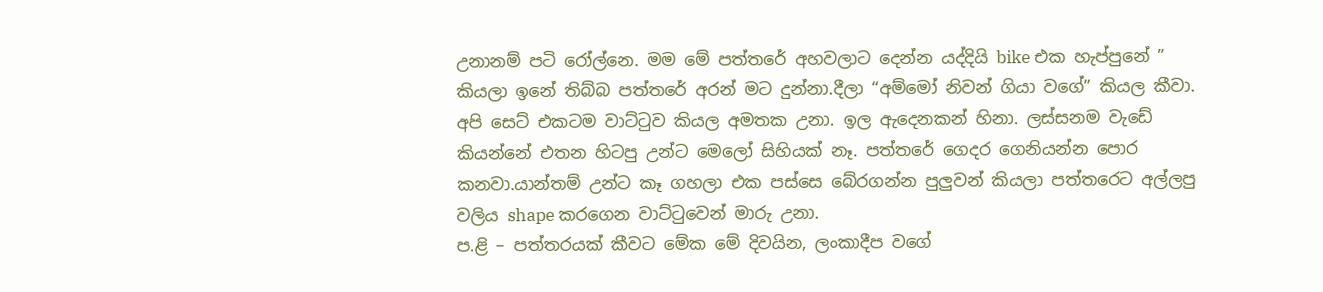උනානම් පටි රෝල්නෙ. මම මේ පත්තරේ අහවලාට දෙන්න යද්දියි bike එක හැප්පුනේ ” කියලා ඉනේ තිබ්බ පත්තරේ අරන් මට දුන්නා.දීලා “අම්මෝ නිවන් ගියා වගේ” කියල කීවා. අපි සෙට් එකටම වාට්ටුව කියල අමතක උනා. ඉල ඇදෙනකන් හිනා. ලස්සනම වැඩේ කියන්නේ එතන හිටපු උන්ට මෙලෝ සිහියක් නෑ. පත්තරේ ගෙදර ගෙනියන්න පොර කනවා.යාන්තම් උන්ට කෑ ගහලා එක පස්සෙ බේරගන්න පුලුවන් කියලා පත්තරෙට අල්ලපු වලිය shape කරගෙන වාට්ටුවෙන් මාරු උනා.
ප.ළි – පත්තරයක් කීවට මේක මේ දිවයින, ලංකාදීප වගේ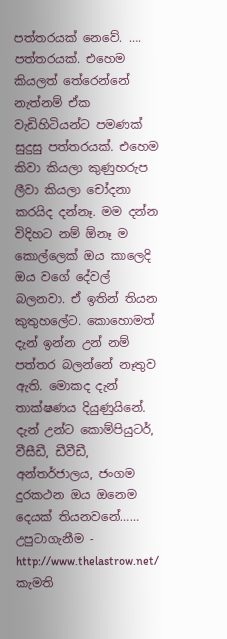පත්තරයක් නෙවේ. …. පත්තරයක්. එහෙම කියලත් තේරෙන්නේ නැත්නම් ඒක වැඩිහිටියන්ට පමණක් සුදුසු පත්තරයක්. එහෙම කිවා කියලා කුණුහරුප ලීවා කියලා චෝදනා කරයිද දන්නෑ. මම දන්න විදිහට නම් ඕනෑ ම කොල්ලෙක් ඔය කාලෙදි ඔය වගේ දේවල් බලනවා. ඒ ඉතින් තියන කුතුහලේට. කොහොමත් දැන් ඉන්න උන් නම් පත්තර බලන්නේ නෑතුව ඇති. මොකද දැන් තාක්ෂණය දියුණුයිනේ. දැන් උන්ට කොම්පියුටර්, වීසීඩී, ඩීවීඩී, අන්තර්ජාලය, ජංගම දුරකථන ඔය ඔනෙම දෙයක් තියනවනේ……
උපුටාගැනීම - http://www.thelastrow.net/
කැමති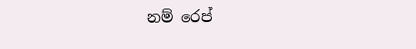නම් රෙප්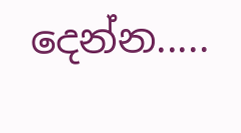දෙන්න.....